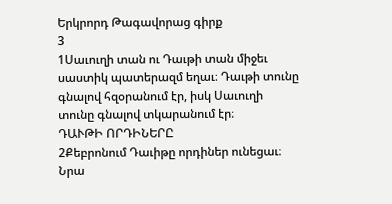Երկրորդ Թագավորաց գիրք
3
1Սաւուղի տան ու Դաւթի տան միջեւ սաստիկ պատերազմ եղաւ։ Դաւթի տունը գնալով հզօրանում էր, իսկ Սաւուղի տունը գնալով տկարանում էր։
ԴԱՒԹԻ ՈՐԴԻՆԵՐԸ
2Քեբրոնում Դաւիթը որդիներ ունեցաւ։ Նրա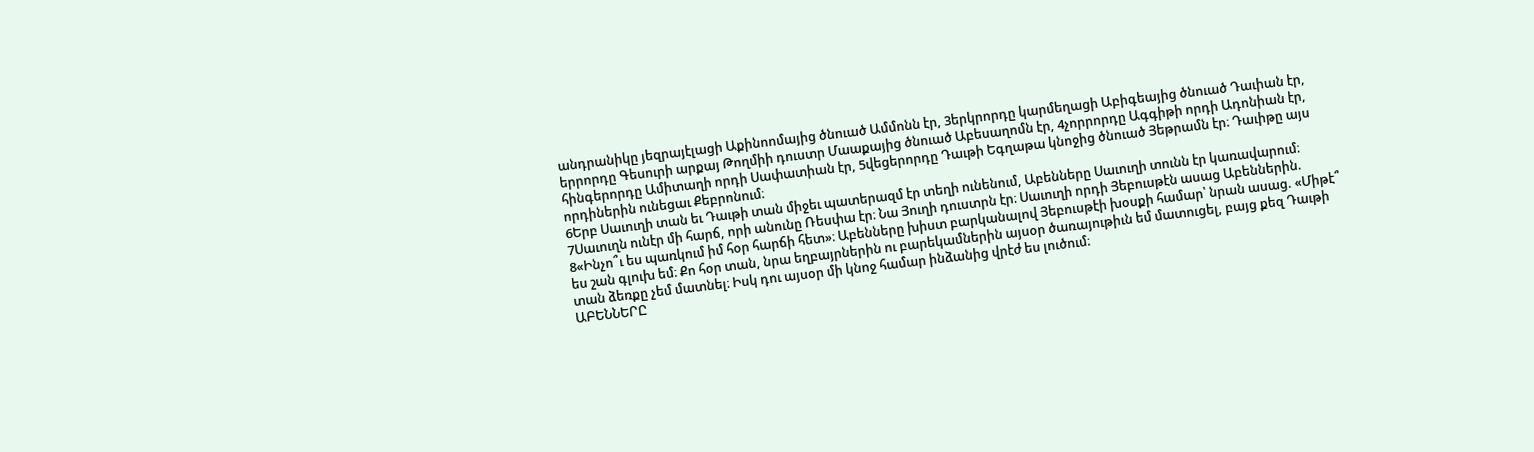անդրանիկը յեզրայէլացի Աքինոոմայից ծնուած Ամմոնն էր, 3երկրորդը կարմեղացի Աբիգեայից ծնուած Դաւիան էր, երրորդը Գեսուրի արքայ Թողմիի դուստր Մաաքայից ծնուած Աբեսաղոմն էր, 4չորրորդը Ագգիթի որդի Ադոնիան էր, հինգերորդը Ամիտաղի որդի Սափատիան էր, 5վեցերորդը Դաւթի Եգղաթա կնոջից ծնուած Յեթրամն էր։ Դաւիթը այս որդիներին ունեցաւ Քեբրոնում։
6Երբ Սաւուղի տան եւ Դաւթի տան միջեւ պատերազմ էր տեղի ունենում, Աբենները Սաւուղի տունն էր կառավարում։ 7Սաւուղն ունէր մի հարճ, որի անունը Ռեսփա էր։ Նա Յուղի դուստրն էր։ Սաւուղի որդի Յեբուսթէն ասաց Աբեններին. 8«Ինչո՞ւ ես պառկում իմ հօր հարճի հետ»։ Աբենները խիստ բարկանալով Յեբուսթէի խօսքի համար՝ նրան ասաց. «Միթէ՞ ես շան գլուխ եմ։ Քո հօր տան, նրա եղբայրներին ու բարեկամներին այսօր ծառայութիւն եմ մատուցել, բայց քեզ Դաւթի տան ձեռքը չեմ մատնել։ Իսկ դու այսօր մի կնոջ համար ինձանից վրէժ ես լուծում։
ԱԲԵՆՆԵՐԸ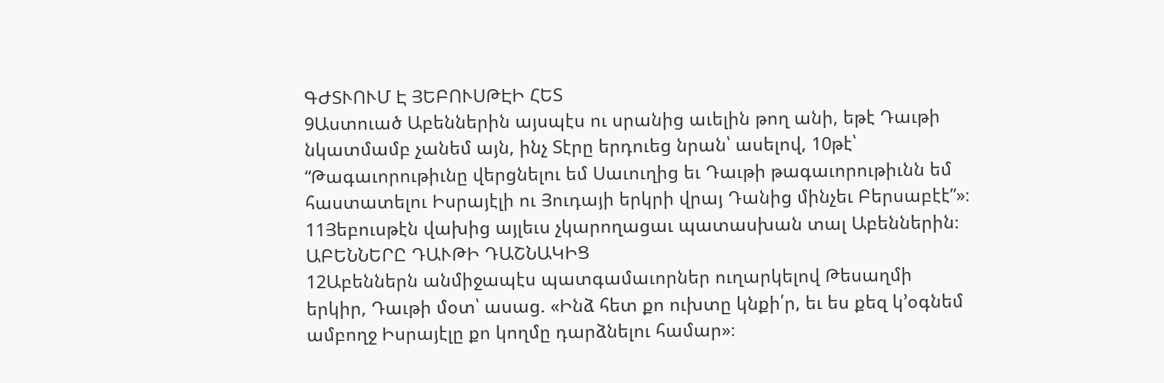ԳԺՏՒՈՒՄ Է ՅԵԲՈՒՍԹԷԻ ՀԵՏ
9Աստուած Աբեններին այսպէս ու սրանից աւելին թող անի, եթէ Դաւթի նկատմամբ չանեմ այն, ինչ Տէրը երդուեց նրան՝ ասելով, 10թէ՝ “Թագաւորութիւնը վերցնելու եմ Սաւուղից եւ Դաւթի թագաւորութիւնն եմ հաստատելու Իսրայէլի ու Յուդայի երկրի վրայ Դանից մինչեւ Բերսաբէէ”»։ 11Յեբուսթէն վախից այլեւս չկարողացաւ պատասխան տալ Աբեններին։
ԱԲԵՆՆԵՐԸ ԴԱՒԹԻ ԴԱՇՆԱԿԻՑ
12Աբեններն անմիջապէս պատգամաւորներ ուղարկելով Թեսաղմի երկիր, Դաւթի մօտ՝ ասաց. «Ինձ հետ քո ուխտը կնքի՛ր, եւ ես քեզ կ’օգնեմ ամբողջ Իսրայէլը քո կողմը դարձնելու համար»։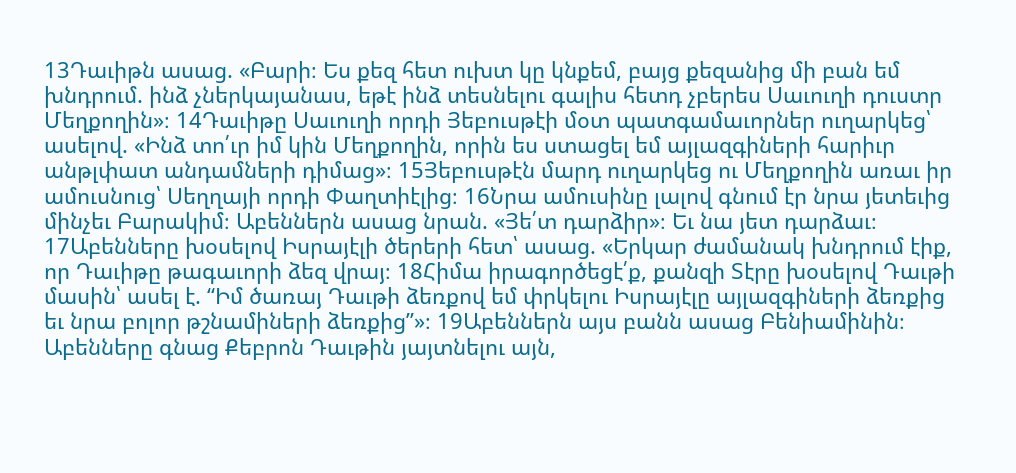13Դաւիթն ասաց. «Բարի։ Ես քեզ հետ ուխտ կը կնքեմ, բայց քեզանից մի բան եմ խնդրում. ինձ չներկայանաս, եթէ ինձ տեսնելու գալիս հետդ չբերես Սաւուղի դուստր Մեղքողին»։ 14Դաւիթը Սաւուղի որդի Յեբուսթէի մօտ պատգամաւորներ ուղարկեց՝ ասելով. «Ինձ տո՛ւր իմ կին Մեղքողին, որին ես ստացել եմ այլազգիների հարիւր անթլփատ անդամների դիմաց»։ 15Յեբուսթէն մարդ ուղարկեց ու Մեղքողին առաւ իր ամուսնուց՝ Սեղղայի որդի Փաղտիէլից։ 16Նրա ամուսինը լալով գնում էր նրա յետեւից մինչեւ Բարակիմ։ Աբեններն ասաց նրան. «Յե՛տ դարձիր»։ Եւ նա յետ դարձաւ։
17Աբենները խօսելով Իսրայէլի ծերերի հետ՝ ասաց. «Երկար ժամանակ խնդրում էիք, որ Դաւիթը թագաւորի ձեզ վրայ։ 18Հիմա իրագործեցէ՛ք, քանզի Տէրը խօսելով Դաւթի մասին՝ ասել է. “Իմ ծառայ Դաւթի ձեռքով եմ փրկելու Իսրայէլը այլազգիների ձեռքից եւ նրա բոլոր թշնամիների ձեռքից”»։ 19Աբեններն այս բանն ասաց Բենիամինին։ Աբենները գնաց Քեբրոն Դաւթին յայտնելու այն,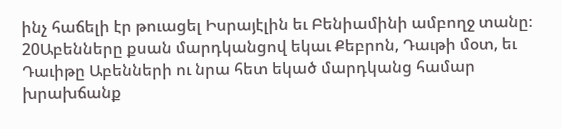ինչ հաճելի էր թուացել Իսրայէլին եւ Բենիամինի ամբողջ տանը։ 20Աբենները քսան մարդկանցով եկաւ Քեբրոն, Դաւթի մօտ, եւ Դաւիթը Աբենների ու նրա հետ եկած մարդկանց համար խրախճանք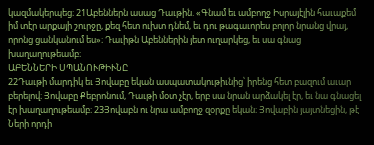կազմակերպեց։ 21Աբեններն ասաց Դաւթին. «Գնամ եւ ամբողջ Իսրայէլին հաւաքեմ իմ տէր արքայի շուրջը, քեզ հետ ուխտ դնեմ, եւ դու թագաւորես բոլոր նրանց վրայ, որոնց ցանկանում ես»։ Դաւիթն Աբեններին յետ ուղարկեց, եւ սա գնաց խաղաղութեամբ։
ԱԲԵՆՆԵՐԻ ՍՊԱՆՈՒԹԻՒՆԸ
22Դաւթի մարդիկ եւ Յովաբը եկան ասպատակութիւնից՝ իրենց հետ բազում աւար բերելով։ Յովաբը Քեբրոնում, Դաւթի մօտ չէր, երբ սա նրան արձակել էր, եւ նա գնացել էր խաղաղութեամբ։ 23Յովաբն ու նրա ամբողջ զօրքը եկան։ Յովաբին յայտնեցին, թէ Ների որդի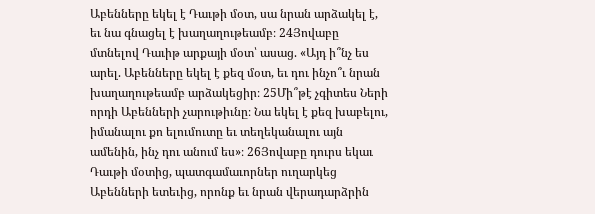Աբենները եկել է Դաւթի մօտ, սա նրան արձակել է, եւ նա գնացել է խաղաղութեամբ։ 24Յովաբը մտնելով Դաւիթ արքայի մօտ՝ ասաց. «Այդ ի՞նչ ես արել. Աբենները եկել է քեզ մօտ, եւ դու ինչո՞ւ նրան խաղաղութեամբ արձակեցիր։ 25Մի՞թէ չգիտես Ների որդի Աբենների չարութիւնը։ Նա եկել է քեզ խաբելու, իմանալու քո ելումուտը եւ տեղեկանալու այն ամենին, ինչ դու անում ես»։ 26Յովաբը դուրս եկաւ Դաւթի մօտից, պատգամաւորներ ուղարկեց Աբենների ետեւից, որոնք եւ նրան վերադարձրին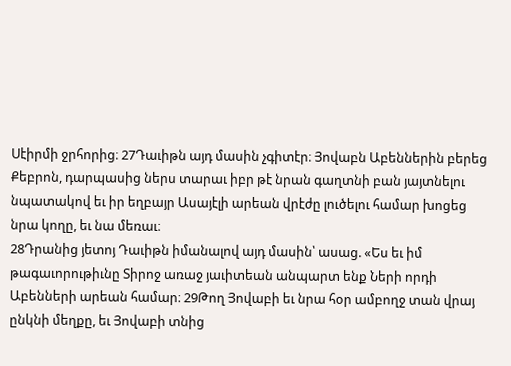Սէիրմի ջրհորից։ 27Դաւիթն այդ մասին չգիտէր։ Յովաբն Աբեններին բերեց Քեբրոն, դարպասից ներս տարաւ իբր թէ նրան գաղտնի բան յայտնելու նպատակով եւ իր եղբայր Ասայէլի արեան վրէժը լուծելու համար խոցեց նրա կողը, եւ նա մեռաւ։
28Դրանից յետոյ Դաւիթն իմանալով այդ մասին՝ ասաց. «Ես եւ իմ թագաւորութիւնը Տիրոջ առաջ յաւիտեան անպարտ ենք Ների որդի Աբենների արեան համար։ 29Թող Յովաբի եւ նրա հօր ամբողջ տան վրայ ընկնի մեղքը, եւ Յովաբի տնից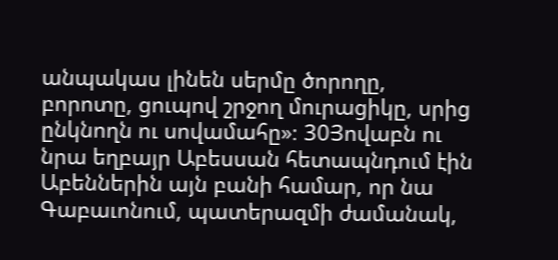անպակաս լինեն սերմը ծորողը, բորոտը, ցուպով շրջող մուրացիկը, սրից ընկնողն ու սովամահը»։ 30Յովաբն ու նրա եղբայր Աբեսսան հետապնդում էին Աբեններին այն բանի համար, որ նա Գաբաւոնում, պատերազմի ժամանակ,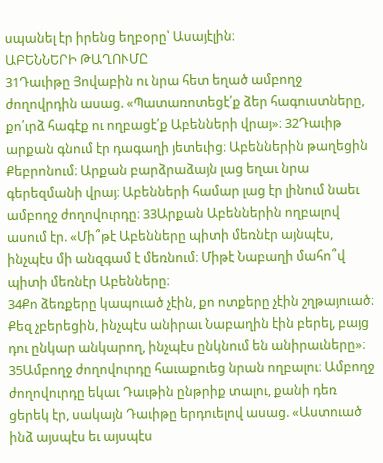սպանել էր իրենց եղբօրը՝ Ասայէլին։
ԱԲԵՆՆԵՐԻ ԹԱՂՈՒՄԸ
31Դաւիթը Յովաբին ու նրա հետ եղած ամբողջ ժողովրդին ասաց. «Պատառոտեցէ՛ք ձեր հագուստները, քո՛ւրձ հագէք ու ողբացէ՛ք Աբենների վրայ»։ 32Դաւիթ արքան գնում էր դագաղի յետեւից։ Աբեններին թաղեցին Քեբրոնում։ Արքան բարձրաձայն լաց եղաւ նրա գերեզմանի վրայ։ Աբենների համար լաց էր լինում նաեւ ամբողջ ժողովուրդը։ 33Արքան Աբեններին ողբալով ասում էր. «Մի՞թէ Աբենները պիտի մեռնէր այնպէս, ինչպէս մի անզգամ է մեռնում։ Միթէ Նաբաղի մահո՞վ պիտի մեռնէր Աբենները։
34Քո ձեռքերը կապուած չէին, քո ոտքերը չէին շղթայուած։ Քեզ չբերեցին, ինչպէս անիրաւ Նաբաղին էին բերել, բայց դու ընկար անկարող, ինչպէս ընկնում են անիրաւները»։
35Ամբողջ ժողովուրդը հաւաքուեց նրան ողբալու։ Ամբողջ ժողովուրդը եկաւ Դաւթին ընթրիք տալու, քանի դեռ ցերեկ էր, սակայն Դաւիթը երդուելով ասաց. «Աստուած ինձ այսպէս եւ այսպէս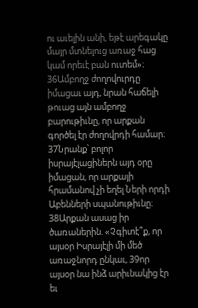ու աւելին անի, եթէ արեգակը մայր մտնելուց առաջ հաց կամ որեւէ բան ուտեմ»։ 36Ամբողջ ժողովուրդը իմացաւ այդ, նրան հաճելի թուաց այն ամբողջ բարութիւնը, որ արքան գործել էր ժողովրդի համար։ 37Նրանք՝ բոլոր իսրայէլացիներն այդ օրը իմացան, որ արքայի հրամանով չի եղել Ների որդի Աբենների սպանութիւնը։ 38Արքան ասաց իր ծառաներին. «Չգիտէ՞ք, որ այսօր Իսրայէլի մի մեծ առաջնորդ ընկաւ, 39որ այսօր նա ինձ արիւնակից էր եւ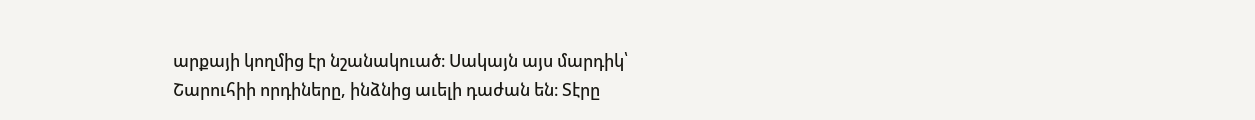արքայի կողմից էր նշանակուած։ Սակայն այս մարդիկ՝ Շարուհիի որդիները, ինձնից աւելի դաժան են։ Տէրը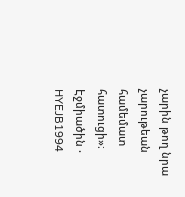չարին թող նրա չարութեան համեմատ հատուցի»։
Էջմիածին · HYEJB1994